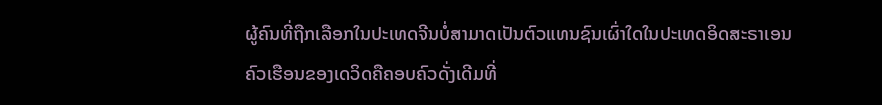ຜູ້ຄົນທີ່ຖືກເລືອກໃນປະເທດຈີນບໍ່ສາມາດເປັນຕົວແທນຊົນເຜົ່າໃດໃນປະເທດອິດສະຣາເອນ
ຄົວເຮືອນຂອງເດວິດຄືຄອບຄົວດັ່ງເດີມທີ່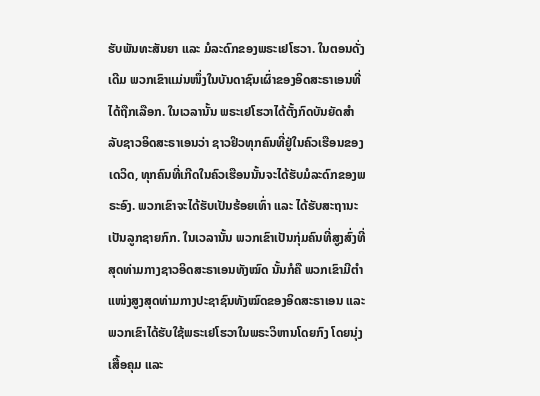ຮັບພັນທະສັນຍາ ແລະ ມໍລະດົກຂອງພຣະເຢໂຮວາ. ໃນຕອນດັ່ງເດີມ ພວກເຂົາແມ່ນໜຶ່ງໃນບັນດາຊົນເຜົ່າຂອງອິດສະຣາເອນທີ່ໄດ້ຖືກເລືອກ. ໃນເວລານັ້ນ ພຣະເຢໂຮວາໄດ້ຕັ້ງກົດບັນຍັດສຳລັບຊາວອິດສະຣາເອນວ່າ ຊາວຢິວທຸກຄົນທີ່ຢູ່ໃນຄົວເຮືອນຂອງເດວິດ, ທຸກຄົນທີ່ເກີດໃນຄົວເຮືອນນັ້ນຈະໄດ້ຮັບມໍລະດົກຂອງພຣະອົງ. ພວກເຂົາຈະໄດ້ຮັບເປັນຮ້ອຍເທົ່າ ແລະ ໄດ້ຮັບສະຖານະເປັນລູກຊາຍກົກ. ໃນເວລານັ້ນ ພວກເຂົາເປັນກຸ່ມຄົນທີ່ສູງສົ່ງທີ່ສຸດທ່າມກາງຊາວອິດສະຣາເອນທັງໝົດ ນັ້ນກໍຄື ພວກເຂົາມີຕໍາແໜ່ງສູງສຸດທ່າມກາງປະຊາຊົນທັງໝົດຂອງອິດສະຣາເອນ ແລະ ພວກເຂົາໄດ້ຮັບໃຊ້ພຣະເຢໂຮວາໃນພຣະວິຫານໂດຍກົງ ໂດຍນຸ່ງເສື້ອຄຸມ ແລະ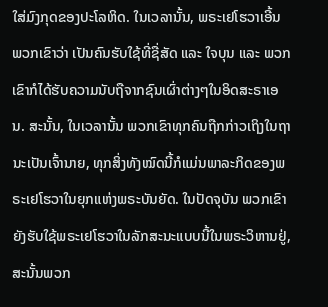ໃສ່ມົງກຸດຂອງປະໂລຫິດ. ໃນເວລານັ້ນ, ພຣະເຢໂຮວາເອີ້ນພວກເຂົາວ່າ ເປັນຄົນຮັບໃຊ້ທີ່ຊື່ສັດ ແລະ ໃຈບຸນ ແລະ ພວກເຂົາກໍໄດ້ຮັບຄວາມນັບຖືຈາກຊົນເຜົ່າຕ່າງໆໃນອິດສະຣາເອນ. ສະນັ້ນ, ໃນເວລານັ້ນ ພວກເຂົາທຸກຄົນຖືກກ່າວເຖິງໃນຖານະເປັນເຈົ້ານາຍ, ທຸກສິ່ງທັງໝົດນີ້ກໍແມ່ນພາລະກິດຂອງພຣະເຢໂຮວາໃນຍຸກແຫ່ງພຣະບັນຍັດ. ໃນປັດຈຸບັນ ພວກເຂົາຍັງຮັບໃຊ້ພຣະເຢໂຮວາໃນລັກສະນະແບບນີ້ໃນພຣະວິຫານຢູ່, ສະນັ້ນພວກ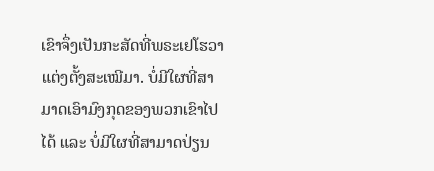ເຂົາຈຶ່ງເປັນກະສັດທີ່ພຣະເຢໂຮວາແຕ່ງຕັ້ງສະເໝີມາ. ບໍ່ມີໃຜທີ່ສາມາດເອົາມົງກຸດຂອງພວກເຂົາໄປໄດ້ ແລະ ບໍ່ມີໃຜທີ່ສາມາດປ່ຽນ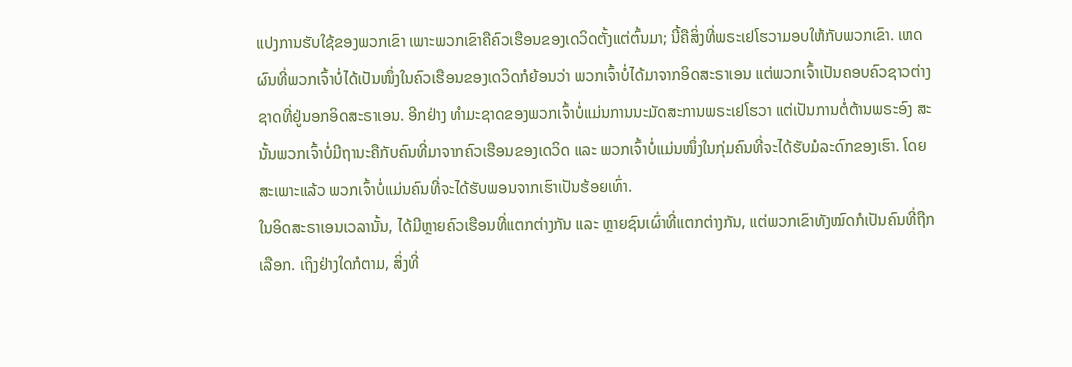ແປງການຮັບໃຊ້ຂອງພວກເຂົາ ເພາະພວກເຂົາຄືຄົວເຮືອນຂອງເດວິດຕັ້ງແຕ່ຕົ້ນມາ; ນີ້ຄືສິ່ງທີ່ພຣະເຢໂຮວາມອບໃຫ້ກັບພວກເຂົາ. ເຫດຜົນທີ່ພວກເຈົ້າບໍ່ໄດ້ເປັນໜຶ່ງໃນຄົວເຮືອນຂອງເດວິດກໍຍ້ອນວ່າ ພວກເຈົ້າບໍ່ໄດ້ມາຈາກອິດສະຣາເອນ ແຕ່ພວກເຈົ້າເປັນຄອບຄົວຊາວຕ່າງຊາດທີ່ຢູ່ນອກອິດສະຣາເອນ. ອີກຢ່າງ ທຳມະຊາດຂອງພວກເຈົ້າບໍ່ແມ່ນການນະມັດສະການພຣະເຢໂຮວາ ແຕ່ເປັນການຕໍ່ຕ້ານພຣະອົງ ສະນັ້ນພວກເຈົ້າບໍ່ມີຖານະຄືກັບຄົນທີ່ມາຈາກຄົວເຮືອນຂອງເດວິດ ແລະ ພວກເຈົ້າບໍ່ແມ່ນໜຶ່ງໃນກຸ່ມຄົນທີ່ຈະໄດ້ຮັບມໍລະດົກຂອງເຮົາ. ໂດຍສະເພາະແລ້ວ ພວກເຈົ້າບໍ່ແມ່ນຄົນທີ່ຈະໄດ້ຮັບພອນຈາກເຮົາເປັນຮ້ອຍເທົ່າ.
ໃນອິດສະຣາເອນເວລານັ້ນ, ໄດ້ມີຫຼາຍຄົວເຮືອນທີ່ແຕກຕ່າງກັນ ແລະ ຫຼາຍຊົນເຜົ່າທີ່ແຕກຕ່າງກັນ, ແຕ່ພວກເຂົາທັງໝົດກໍເປັນຄົນທີ່ຖືກເລືອກ. ເຖິງຢ່າງໃດກໍຕາມ, ສິ່ງທີ່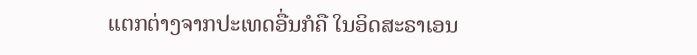ແຕກຕ່າງຈາກປະເທດອື່ນກໍຄື ໃນອິດສະຣາເອນ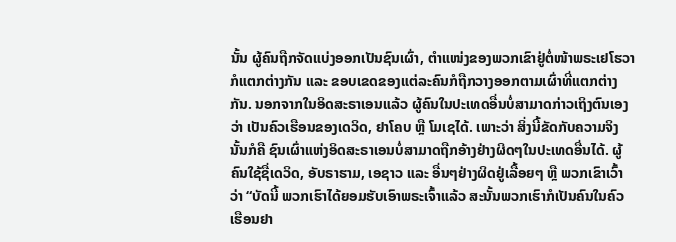ນັ້ນ ຜູ້ຄົນຖືກຈັດແບ່ງອອກເປັນຊົນເຜົ່າ, ຕໍາແໜ່ງຂອງພວກເຂົາຢູ່ຕໍ່ໜ້າພຣະເຢໂຮວາກໍແຕກຕ່າງກັນ ແລະ ຂອບເຂດຂອງແຕ່ລະຄົນກໍຖືກວາງອອກຕາມເຜົ່າທີ່ແຕກຕ່າງກັນ. ນອກຈາກໃນອິດສະຣາເອນແລ້ວ ຜູ້ຄົນໃນປະເທດອື່ນບໍ່ສາມາດກ່າວເຖິງຕົນເອງວ່າ ເປັນຄົວເຮືອນຂອງເດວິດ, ຢາໂຄບ ຫຼື ໂມເຊໄດ້. ເພາະວ່າ ສິ່ງນີ້ຂັດກັບຄວາມຈິງ ນັ້ນກໍຄື ຊົນເຜົ່າແຫ່ງອິດສະຣາເອນບໍ່ສາມາດຖືກອ້າງຢ່າງຜິດໆໃນປະເທດອື່ນໄດ້. ຜູ້ຄົນໃຊ້ຊື່ເດວິດ, ອັບຣາຮາມ, ເອຊາວ ແລະ ອື່ນໆຢ່າງຜິດຢູ່ເລື້ອຍໆ ຫຼື ພວກເຂົາເວົ້າວ່າ “ບັດນີ້ ພວກເຮົາໄດ້ຍອມຮັບເອົາພຣະເຈົ້າແລ້ວ ສະນັ້ນພວກເຮົາກໍເປັນຄົນໃນຄົວເຮືອນຢາ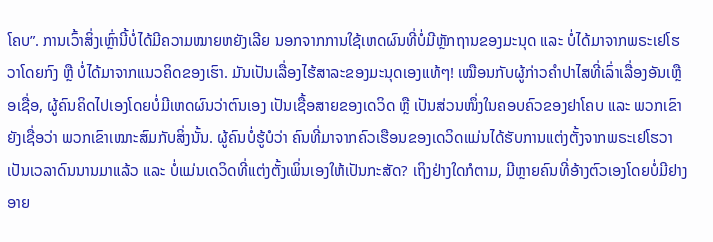ໂຄບ”. ການເວົ້າສິ່ງເຫຼົ່ານີ້ບໍ່ໄດ້ມີຄວາມໝາຍຫຍັງເລີຍ ນອກຈາກການໃຊ້ເຫດຜົນທີ່ບໍ່ມີຫຼັກຖານຂອງມະນຸດ ແລະ ບໍ່ໄດ້ມາຈາກພຣະເຢໂຮວາໂດຍກົງ ຫຼື ບໍ່ໄດ້ມາຈາກແນວຄິດຂອງເຮົາ. ມັນເປັນເລື່ອງໄຮ້ສາລະຂອງມະນຸດເອງແທ້ໆ! ເໝືອນກັບຜູ້ກ່າວຄຳປາໄສທີ່ເລົ່າເລື່ອງອັນເຫຼືອເຊື່ອ, ຜູ້ຄົນຄິດໄປເອງໂດຍບໍ່ມີເຫດຜົນວ່າຕົນເອງ ເປັນເຊື້ອສາຍຂອງເດວິດ ຫຼື ເປັນສ່ວນໜຶ່ງໃນຄອບຄົວຂອງຢາໂຄບ ແລະ ພວກເຂົາຍັງເຊື່ອວ່າ ພວກເຂົາເໝາະສົມກັບສິ່ງນັ້ນ. ຜູ້ຄົນບໍ່ຮູ້ບໍວ່າ ຄົນທີ່ມາຈາກຄົວເຮືອນຂອງເດວິດແມ່ນໄດ້ຮັບການແຕ່ງຕັ້ງຈາກພຣະເຢໂຮວາເປັນເວລາດົນນານມາແລ້ວ ແລະ ບໍ່ແມ່ນເດວິດທີ່ແຕ່ງຕັ້ງເພິ່ນເອງໃຫ້ເປັນກະສັດ? ເຖິງຢ່າງໃດກໍຕາມ, ມີຫຼາຍຄົນທີ່ອ້າງຕົວເອງໂດຍບໍ່ມີຢາງອາຍ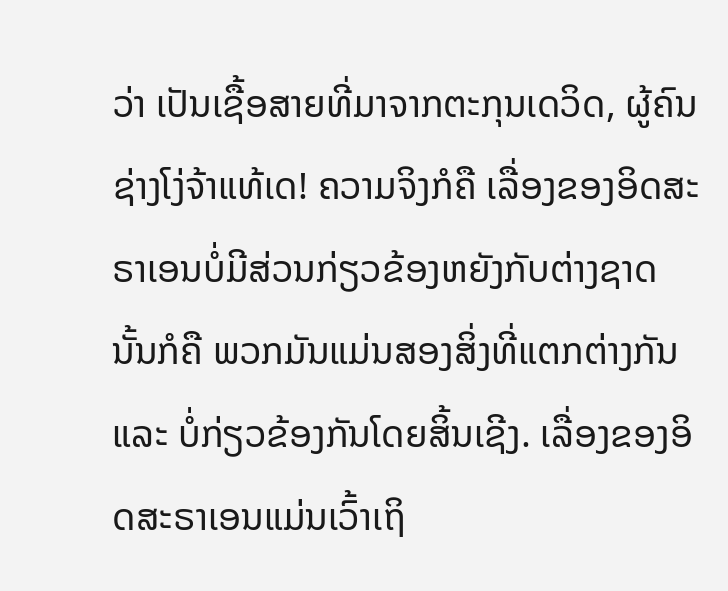ວ່າ ເປັນເຊື້ອສາຍທີ່ມາຈາກຕະກຸນເດວິດ, ຜູ້ຄົນຊ່າງໂງ່ຈ້າແທ້ເດ! ຄວາມຈິງກໍຄື ເລື່ອງຂອງອິດສະຣາເອນບໍ່ມີສ່ວນກ່ຽວຂ້ອງຫຍັງກັບຕ່າງຊາດ ນັ້ນກໍຄື ພວກມັນແມ່ນສອງສິ່ງທີ່ແຕກຕ່າງກັນ ແລະ ບໍ່ກ່ຽວຂ້ອງກັນໂດຍສິ້ນເຊີງ. ເລື່ອງຂອງອິດສະຣາເອນແມ່ນເວົ້າເຖິ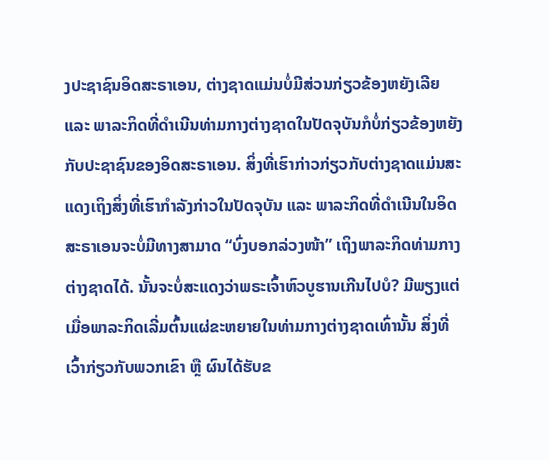ງປະຊາຊົນອິດສະຣາເອນ, ຕ່າງຊາດແມ່ນບໍ່ມີສ່ວນກ່ຽວຂ້ອງຫຍັງເລີຍ ແລະ ພາລະກິດທີ່ດຳເນີນທ່າມກາງຕ່າງຊາດໃນປັດຈຸບັນກໍບໍ່ກ່ຽວຂ້ອງຫຍັງກັບປະຊາຊົນຂອງອິດສະຣາເອນ. ສິ່ງທີ່ເຮົາກ່າວກ່ຽວກັບຕ່າງຊາດແມ່ນສະແດງເຖິງສິ່ງທີ່ເຮົາກຳລັງກ່າວໃນປັດຈຸບັນ ແລະ ພາລະກິດທີ່ດຳເນີນໃນອິດສະຣາເອນຈະບໍ່ມີທາງສາມາດ “ບົ່ງບອກລ່ວງໜ້າ” ເຖິງພາລະກິດທ່າມກາງຕ່າງຊາດໄດ້. ນັ້ນຈະບໍ່ສະແດງວ່າພຣະເຈົ້າຫົວບູຮານເກີນໄປບໍ? ມີພຽງແຕ່ເມື່ອພາລະກິດເລີ່ມຕົ້ນແຜ່ຂະຫຍາຍໃນທ່າມກາງຕ່າງຊາດເທົ່ານັ້ນ ສິ່ງທີ່ເວົ້າກ່ຽວກັບພວກເຂົາ ຫຼື ຜົນໄດ້ຮັບຂ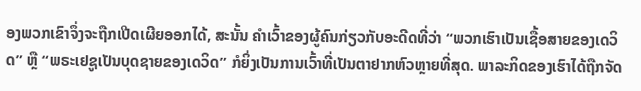ອງພວກເຂົາຈຶ່ງຈະຖືກເປີດເຜີຍອອກໄດ້, ສະນັ້ນ ຄຳເວົ້າຂອງຜູ້ຄົນກ່ຽວກັບອະດີດທີ່ວ່າ “ພວກເຮົາເປັນເຊື້ອສາຍຂອງເດວິດ” ຫຼື “ພຣະເຢຊູເປັນບຸດຊາຍຂອງເດວິດ” ກໍຍິ່ງເປັນການເວົ້າທີ່ເປັນຕາຢາກຫົວຫຼາຍທີ່ສຸດ. ພາລະກິດຂອງເຮົາໄດ້ຖືກຈັດ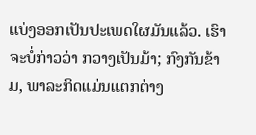ແບ່ງອອກເປັນປະເພດໃຜມັນແລ້ວ. ເຮົາຈະບໍ່ກ່າວວ່າ ກວາງເປັນມ້າ; ກົງກັນຂ້າມ, ພາລະກິດແມ່ນແຕກຕ່າງ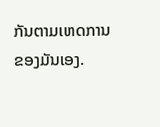ກັນຕາມເຫດການຂອງມັນເອງ.